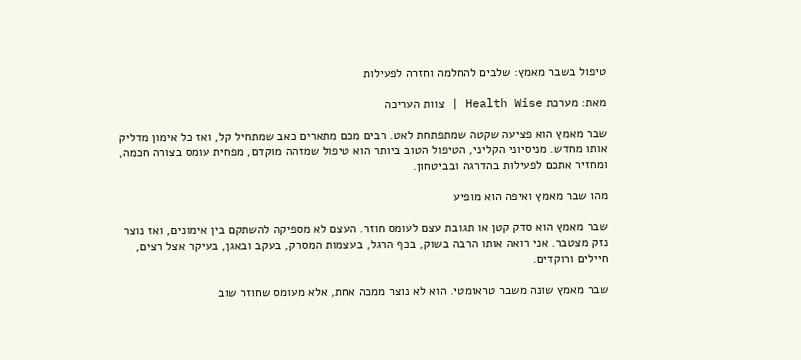טיפול בשבר מאמץ: שלבים להחלמה וחזרה לפעילות

מאת: מערכת Health Wise | צוות העריכה

שבר מאמץ הוא פציעה שקטה שמתפתחת לאט. רבים מכם מתארים כאב שמתחיל קל, ואז כל אימון מדליק אותו מחדש. מניסיוני הקליני, הטיפול הטוב ביותר הוא טיפול שמזהה מוקדם, מפחית עומס בצורה חכמה, ומחזיר אתכם לפעילות בהדרגה ובביטחון.

מהו שבר מאמץ ואיפה הוא מופיע

שבר מאמץ הוא סדק קטן או תגובת עצם לעומס חוזר. העצם לא מספיקה להשתקם בין אימונים, ואז נוצר נזק מצטבר. אני רואה אותו הרבה בשוק, בכף הרגל, בעצמות המסרק, בעקב ובאגן, בעיקר אצל רצים, חיילים ורוקדים.

שבר מאמץ שונה משבר טראומטי. הוא לא נוצר ממכה אחת, אלא מעומס שחוזר שוב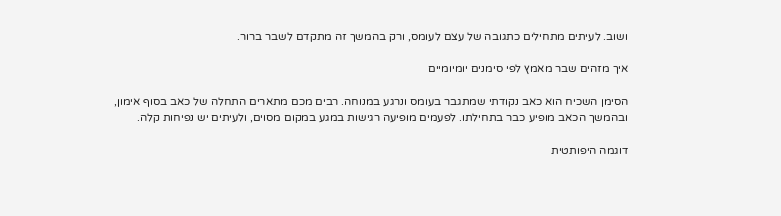ושוב. לעיתים מתחילים כתגובה של עצם לעומס, ורק בהמשך זה מתקדם לשבר ברור.

איך מזהים שבר מאמץ לפי סימנים יומיומיים

הסימן השכיח הוא כאב נקודתי שמתגבר בעומס ונרגע במנוחה. רבים מכם מתארים התחלה של כאב בסוף אימון, ובהמשך הכאב מופיע כבר בתחילתו. לפעמים מופיעה רגישות במגע במקום מסוים, ולעיתים יש נפיחות קלה.

דוגמה היפותטית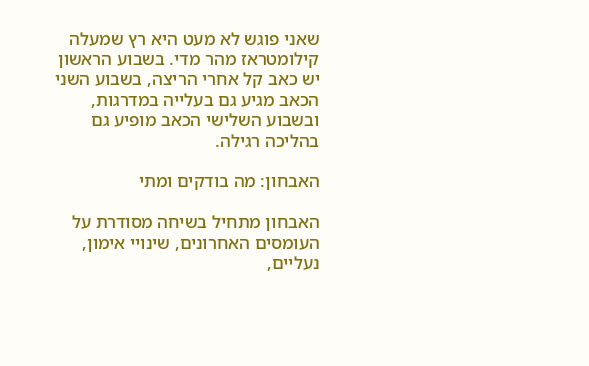שאני פוגש לא מעט היא רץ שמעלה קילומטראז מהר מדי. בשבוע הראשון יש כאב קל אחרי הריצה, בשבוע השני הכאב מגיע גם בעלייה במדרגות, ובשבוע השלישי הכאב מופיע גם בהליכה רגילה.

האבחון: מה בודקים ומתי

האבחון מתחיל בשיחה מסודרת על העומסים האחרונים, שינויי אימון, נעליים,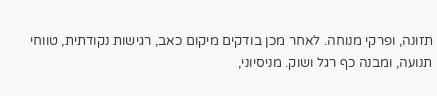תזונה, ופרקי מנוחה. לאחר מכן בודקים מיקום כאב, רגישות נקודתית, טווחי תנועה, ומבנה כף רגל ושוק. מניסיוני,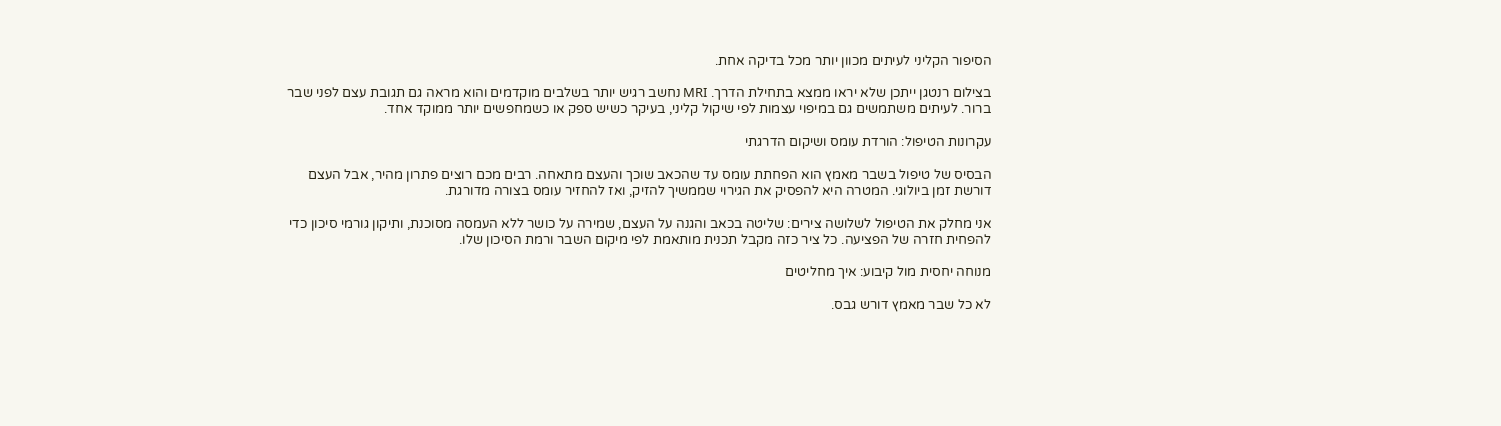הסיפור הקליני לעיתים מכוון יותר מכל בדיקה אחת.

בצילום רנטגן ייתכן שלא יראו ממצא בתחילת הדרך. MRI נחשב רגיש יותר בשלבים מוקדמים והוא מראה גם תגובת עצם לפני שבר ברור. לעיתים משתמשים גם במיפוי עצמות לפי שיקול קליני, בעיקר כשיש ספק או כשמחפשים יותר ממוקד אחד.

עקרונות הטיפול: הורדת עומס ושיקום הדרגתי

הבסיס של טיפול בשבר מאמץ הוא הפחתת עומס עד שהכאב שוכך והעצם מתאחה. רבים מכם רוצים פתרון מהיר, אבל העצם דורשת זמן ביולוגי. המטרה היא להפסיק את הגירוי שממשיך להזיק, ואז להחזיר עומס בצורה מדורגת.

אני מחלק את הטיפול לשלושה צירים: שליטה בכאב והגנה על העצם, שמירה על כושר ללא העמסה מסוכנת, ותיקון גורמי סיכון כדי להפחית חזרה של הפציעה. כל ציר כזה מקבל תכנית מותאמת לפי מיקום השבר ורמת הסיכון שלו.

מנוחה יחסית מול קיבוע: איך מחליטים

לא כל שבר מאמץ דורש גבס.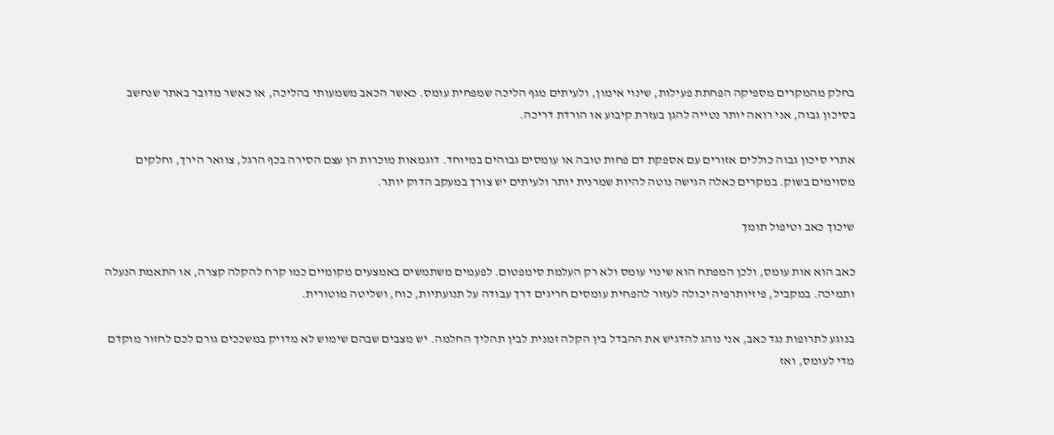בחלק מהמקרים מספיקה הפחתת פעילות, שינוי אימון, ולעיתים מגף הליכה שמפחית עומס. כאשר הכאב משמעותי בהליכה, או כאשר מדובר באתר שנחשב בסיכון גבוה, אני רואה יותר נטייה להגן בעזרת קיבוע או הורדת דריכה.

אתרי סיכון גבוה כוללים אזורים עם אספקת דם פחות טובה או עומסים גבוהים במיוחד. דוגמאות מוכרות הן עצם הסירה בכף הרגל, צוואר הירך, וחלקים מסוימים בשוק. במקרים כאלה הגישה נוטה להיות שמרנית יותר ולעיתים יש צורך במעקב הדוק יותר.

שיכוך כאב וטיפול תומך

כאב הוא אות עומס, ולכן המפתח הוא שינוי עומס ולא רק העלמת סימפטום. לפעמים משתמשים באמצעים מקומיים כמו קרח להקלה קצרה, או התאמת הנעלה ותמיכה. במקביל, פיזיותרפיה יכולה לעזור להפחית עומסים חריגים דרך עבודה על תנועתיות, כוח, ושליטה מוטורית.

בנוגע לתרופות נגד כאב, אני נוהג להדגיש את ההבדל בין הקלה זמנית לבין תהליך החלמה. יש מצבים שבהם שימוש לא מדויק במשככים גורם לכם לחזור מוקדם מדי לעומס, ואז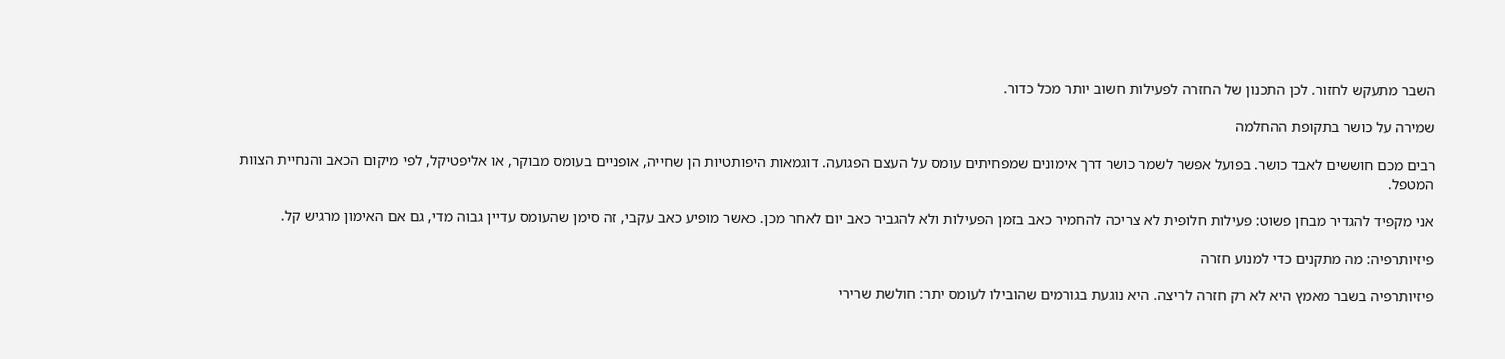השבר מתעקש לחזור. לכן התכנון של החזרה לפעילות חשוב יותר מכל כדור.

שמירה על כושר בתקופת ההחלמה

רבים מכם חוששים לאבד כושר. בפועל אפשר לשמר כושר דרך אימונים שמפחיתים עומס על העצם הפגועה. דוגמאות היפותטיות הן שחייה, אופניים בעומס מבוקר, או אליפטיקל, לפי מיקום הכאב והנחיית הצוות המטפל.

אני מקפיד להגדיר מבחן פשוט: פעילות חלופית לא צריכה להחמיר כאב בזמן הפעילות ולא להגביר כאב יום לאחר מכן. כאשר מופיע כאב עקבי, זה סימן שהעומס עדיין גבוה מדי, גם אם האימון מרגיש קל.

פיזיותרפיה: מה מתקנים כדי למנוע חזרה

פיזיותרפיה בשבר מאמץ היא לא רק חזרה לריצה. היא נוגעת בגורמים שהובילו לעומס יתר: חולשת שרירי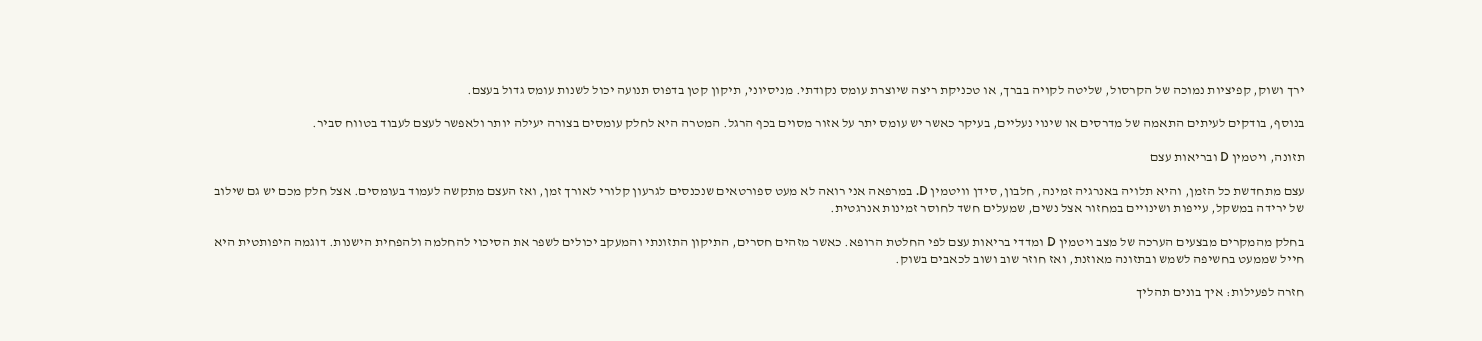ירך ושוק, קפיציות נמוכה של הקרסול, שליטה לקויה בברך, או טכניקת ריצה שיוצרת עומס נקודתי. מניסיוני, תיקון קטן בדפוס תנועה יכול לשנות עומס גדול בעצם.

בנוסף, בודקים לעיתים התאמה של מדרסים או שינוי נעליים, בעיקר כאשר יש עומס יתר על אזור מסוים בכף הרגל. המטרה היא לחלק עומסים בצורה יעילה יותר ולאפשר לעצם לעבוד בטווח סביר.

תזונה, ויטמין D ובריאות עצם

עצם מתחדשת כל הזמן, והיא תלויה באנרגיה זמינה, חלבון, סידן וויטמין D. במרפאה אני רואה לא מעט ספורטאים שנכנסים לגרעון קלורי לאורך זמן, ואז העצם מתקשה לעמוד בעומסים. אצל חלק מכם יש גם שילוב של ירידה במשקל, עייפות ושינויים במחזור אצל נשים, שמעלים חשד לחוסר זמינות אנרגטית.

בחלק מהמקרים מבצעים הערכה של מצב ויטמין D ומדדי בריאות עצם לפי החלטת הרופא. כאשר מזהים חסרים, התיקון התזונתי והמעקב יכולים לשפר את הסיכוי להחלמה ולהפחית הישנות. דוגמה היפותטית היא חייל שממעט בחשיפה לשמש ובתזונה מאוזנת, ואז חוזר שוב ושוב לכאבים בשוק.

חזרה לפעילות: איך בונים תהליך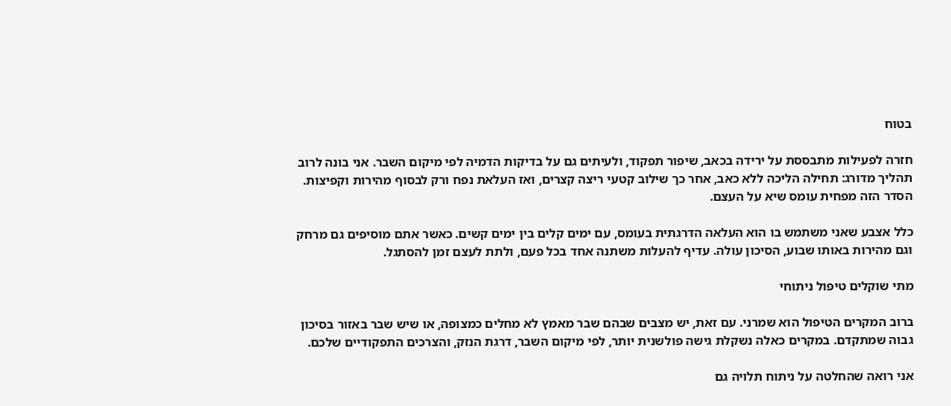בטוח

חזרה לפעילות מתבססת על ירידה בכאב, שיפור תפקוד, ולעיתים גם על בדיקות הדמיה לפי מיקום השבר. אני בונה לרוב תהליך מדורג: תחילה הליכה ללא כאב, אחר כך שילוב קטעי ריצה קצרים, ואז העלאת נפח ורק לבסוף מהירות וקפיצות. הסדר הזה מפחית עומס שיא על העצם.

כלל אצבע שאני משתמש בו הוא העלאה הדרגתית בעומס, עם ימים קלים בין ימים קשים. כאשר אתם מוסיפים גם מרחק וגם מהירות באותו שבוע, הסיכון עולה. עדיף להעלות משתנה אחד בכל פעם, ולתת לעצם זמן להסתגל.

מתי שוקלים טיפול ניתוחי

ברוב המקרים הטיפול הוא שמרני. עם זאת, יש מצבים שבהם שבר מאמץ לא מחלים כמצופה, או שיש שבר באזור בסיכון גבוה שמתקדם. במקרים כאלה נשקלת גישה פולשנית יותר, לפי מיקום השבר, דרגת הנזק, והצרכים התפקודיים שלכם.

אני רואה שהחלטה על ניתוח תלויה גם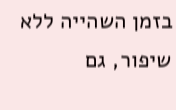בזמן השהייה ללא שיפור, גם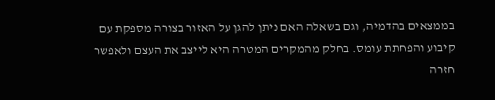בממצאים בהדמיה, וגם בשאלה האם ניתן להגן על האזור בצורה מספקת עם קיבוע והפחתת עומס. בחלק מהמקרים המטרה היא לייצב את העצם ולאפשר חזרה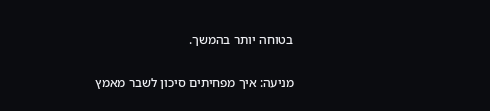בטוחה יותר בהמשך.

מניעה: איך מפחיתים סיכון לשבר מאמץ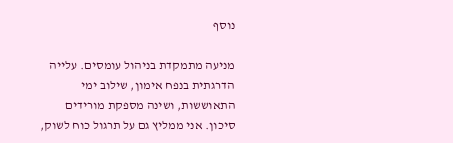נוסף

מניעה מתמקדת בניהול עומסים. עלייה הדרגתית בנפח אימון, שילוב ימי התאוששות, ושינה מספקת מורידים סיכון. אני ממליץ גם על תרגול כוח לשוק,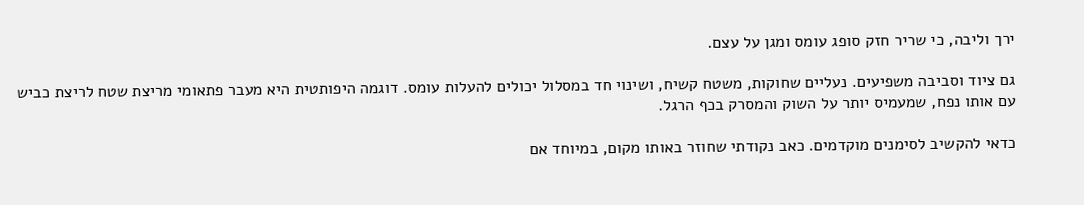ירך וליבה, כי שריר חזק סופג עומס ומגן על עצם.

גם ציוד וסביבה משפיעים. נעליים שחוקות, משטח קשיח, ושינוי חד במסלול יכולים להעלות עומס. דוגמה היפותטית היא מעבר פתאומי מריצת שטח לריצת כביש עם אותו נפח, שמעמיס יותר על השוק והמסרק בכף הרגל.

כדאי להקשיב לסימנים מוקדמים. כאב נקודתי שחוזר באותו מקום, במיוחד אם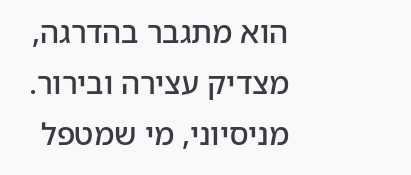הוא מתגבר בהדרגה, מצדיק עצירה ובירור. מניסיוני, מי שמטפל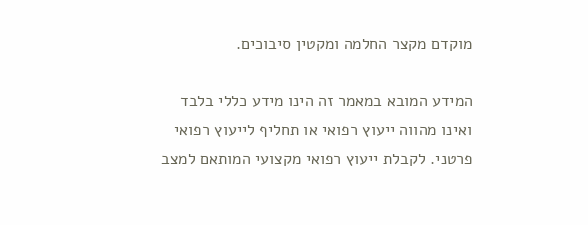מוקדם מקצר החלמה ומקטין סיבוכים.

המידע המובא במאמר זה הינו מידע כללי בלבד ואינו מהווה ייעוץ רפואי או תחליף לייעוץ רפואי פרטני. לקבלת ייעוץ רפואי מקצועי המותאם למצב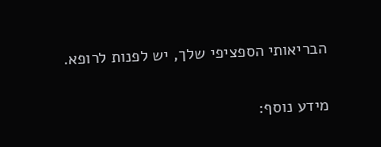הבריאותי הספציפי שלך, יש לפנות לרופא.

מידע נוסף: